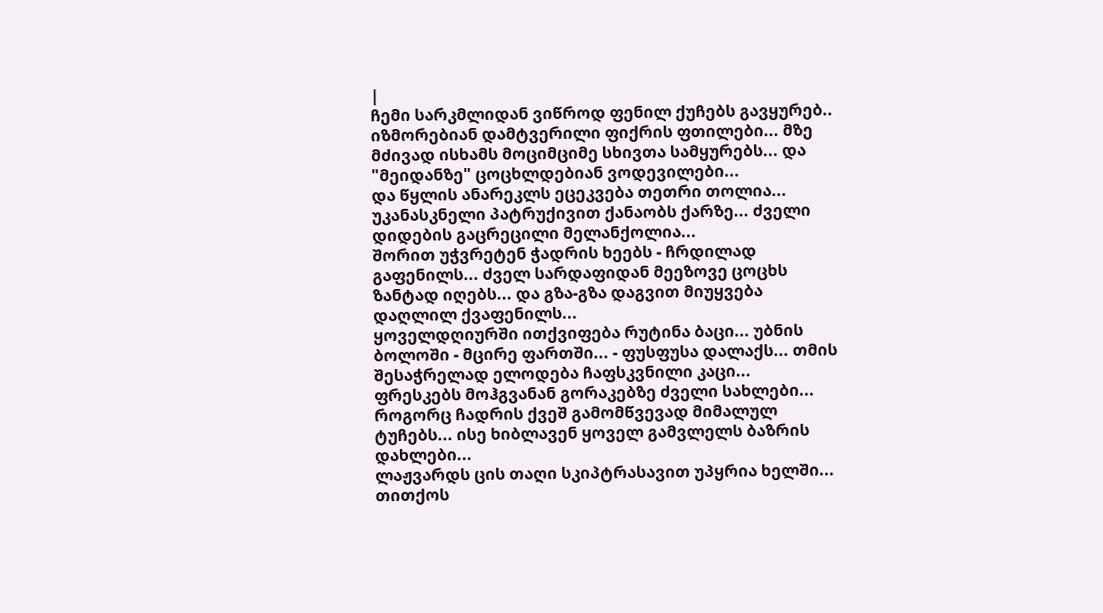|
ჩემი სარკმლიდან ვიწროდ ფენილ ქუჩებს გავყურებ.. იზმორებიან დამტვერილი ფიქრის ფთილები... მზე მძივად ისხამს მოციმციმე სხივთა სამყურებს... და "მეიდანზე" ცოცხლდებიან ვოდევილები...
და წყლის ანარეკლს ეცეკვება თეთრი თოლია... უკანასკნელი პატრუქივით ქანაობს ქარზე... ძველი დიდების გაცრეცილი მელანქოლია...
შორით უჭვრეტენ ჭადრის ხეებს - ჩრდილად გაფენილს... ძველ სარდაფიდან მეეზოვე ცოცხს ზანტად იღებს... და გზა-გზა დაგვით მიუყვება დაღლილ ქვაფენილს...
ყოველდღიურში ითქვიფება რუტინა ბაცი... უბნის ბოლოში - მცირე ფართში... - ფუსფუსა დალაქს... თმის შესაჭრელად ელოდება ჩაფსკვნილი კაცი...
ფრესკებს მოჰგვანან გორაკებზე ძველი სახლები... როგორც ჩადრის ქვეშ გამომწვევად მიმალულ ტუჩებს... ისე ხიბლავენ ყოველ გამვლელს ბაზრის დახლები...
ლაჟვარდს ცის თაღი სკიპტრასავით უპყრია ხელში... თითქოს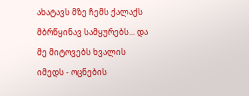ახატავს მზე ჩემს ქალაქს მბრწყინავ სამყურებს... და მე მიტოვებს ხვალის იმედს - ოცნების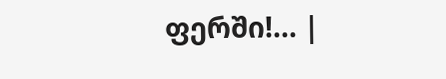ფერში!... |